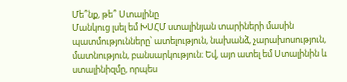Մե՞նք, թե՞ Ստալինը
Մանկուց լսել եմ ԽՍՀՄ ստալինյան տարիների մասին պատմությունները՝ ատելություն, նախանձ, չարախոսություն, մատնություն, բանսարկություն։ Եվ, այո ատել եմ Ստալինին և ստալինիզմը, որպես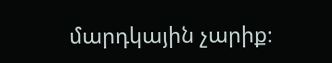մարդկային չարիք։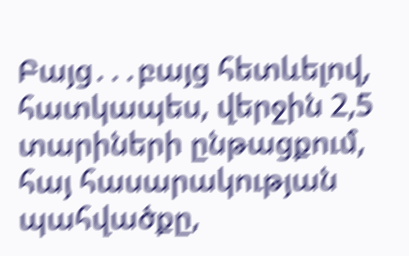Բայց․․․բայց հետևելով, հատկապես, վերջին 2,5 տարիների ընթացքում, հայ հասարակության պահվածքը,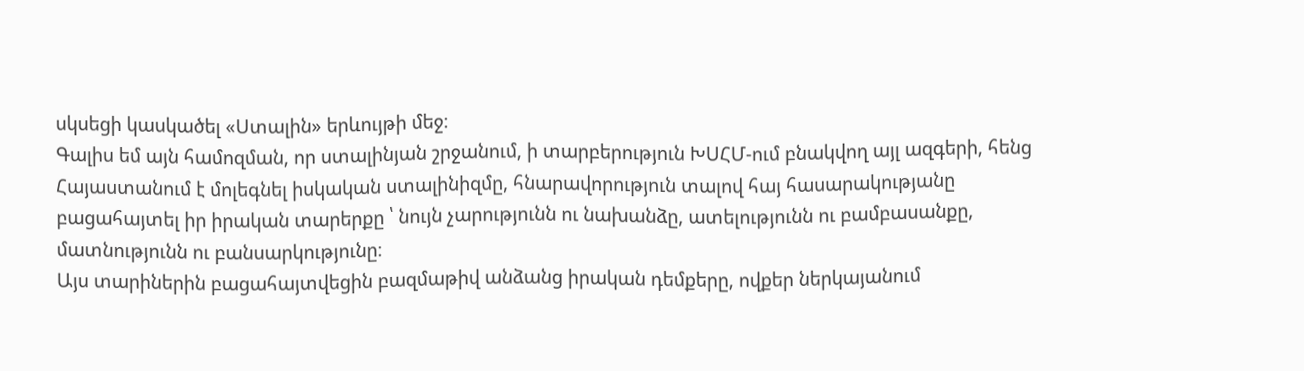սկսեցի կասկածել «Ստալին» երևույթի մեջ։
Գալիս եմ այն համոզման, որ ստալինյան շրջանում, ի տարբերություն ԽՍՀՄ-ում բնակվող այլ ազգերի, հենց Հայաստանում է մոլեգնել իսկական ստալինիզմը, հնարավորություն տալով հայ հասարակությանը բացահայտել իր իրական տարերքը ՝ նույն չարությունն ու նախանձը, ատելությունն ու բամբասանքը, մատնությունն ու բանսարկությունը։
Այս տարիներին բացահայտվեցին բազմաթիվ անձանց իրական դեմքերը, ովքեր ներկայանում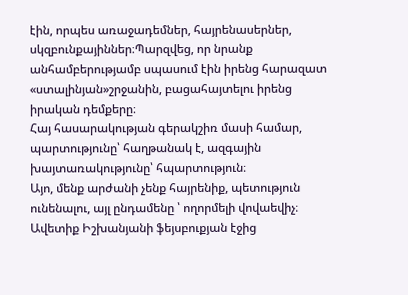էին, որպես առաջադեմներ, հայրենասերներ, սկզբունքայիններ։Պարզվեց, որ նրանք անհամբերությամբ սպասում էին իրենց հարազատ «ստալինյան»շրջանին, բացահայտելու իրենց իրական դեմքերը։
Հայ հասարակության գերակշիռ մասի համար, պարտությունը՝ հաղթանակ է, ազգային խայտառակությունը՝ հպարտություն։
Այո, մենք արժանի չենք հայրենիք, պետություն ունենալու, այլ ընդամենը ՝ ողորմելի վովաեվիչ։
Ավետիք Իշխանյանի ֆեյսբուքյան էջից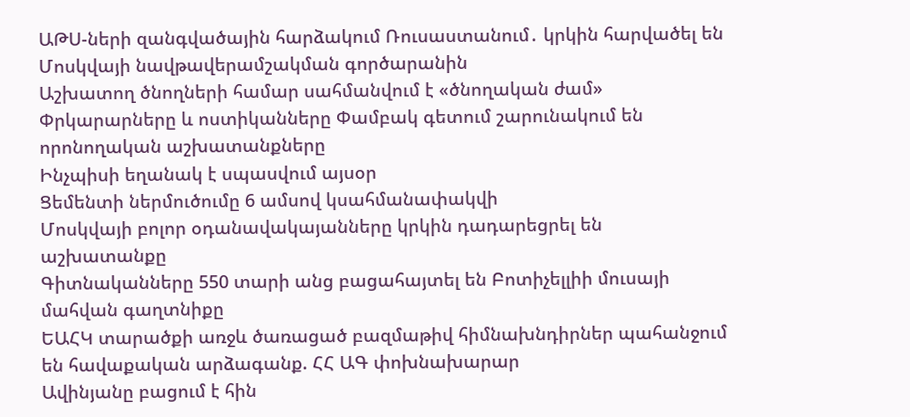ԱԹՍ-ների զանգվածային հարձակում Ռուսաստանում․ կրկին հարվածել են Մոսկվայի նավթավերամշակման գործարանին
Աշխատող ծնողների համար սահմանվում է «ծնողական ժամ»
Փրկարարները և ոստիկանները Փամբակ գետում շարունակում են որոնողական աշխատանքները
Ինչպիսի եղանակ է սպասվում այսօր
Ցեմենտի ներմուծումը 6 ամսով կսահմանափակվի
Մոսկվայի բոլոր օդանավակայանները կրկին դադարեցրել են աշխատանքը
Գիտնականները 550 տարի անց բացահայտել են Բոտիչելլիի մուսայի մահվան գաղտնիքը
ԵԱՀԿ տարածքի առջև ծառացած բազմաթիվ հիմնախնդիրներ պահանջում են հավաքական արձագանք. ՀՀ ԱԳ փոխնախարար
Ավինյանը բացում է հին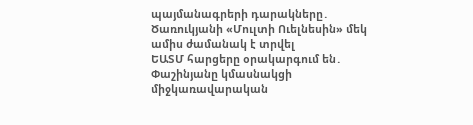պայմանագրերի դարակները․ Ծառուկյանի «Մուլտի Ուելնեսին» մեկ ամիս ժամանակ է տրվել
ԵԱՏՄ հարցերը օրակարգում են․ Փաշինյանը կմասնակցի միջկառավարական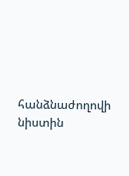հանձնաժողովի նիստին